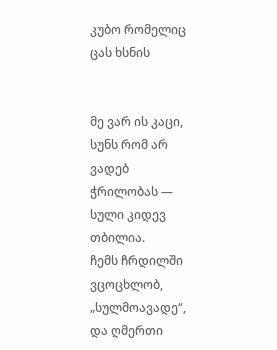კუბო რომელიც ცას ხსნის


მე ვარ ის კაცი, სუნს რომ არ ვადებ
ჭრილობას — სული კიდევ თბილია.
ჩემს ჩრდილში ვცოცხლობ, „სულმოავადე“,
და ღმერთი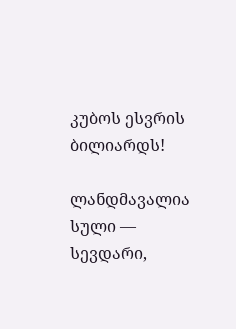კუბოს ესვრის ბილიარდს!

ლანდმავალია სული — სევდარი,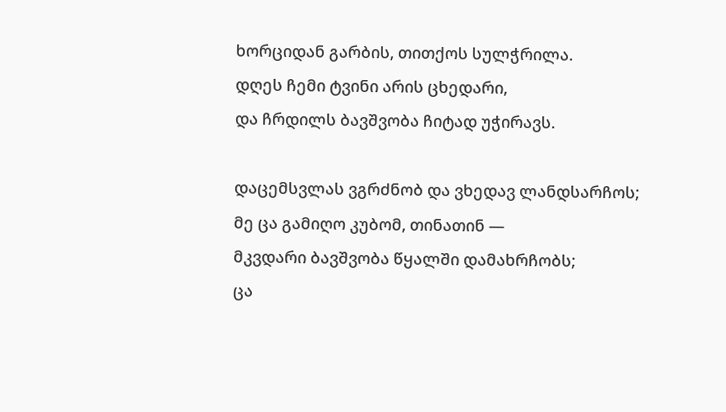ხორციდან გარბის, თითქოს სულჭრილა.
დღეს ჩემი ტვინი არის ცხედარი,
და ჩრდილს ბავშვობა ჩიტად უჭირავს.

დაცემსვლას ვგრძნობ და ვხედავ ლანდსარჩოს;
მე ცა გამიღო კუბომ, თინათინ —
მკვდარი ბავშვობა წყალში დამახრჩობს;
ცა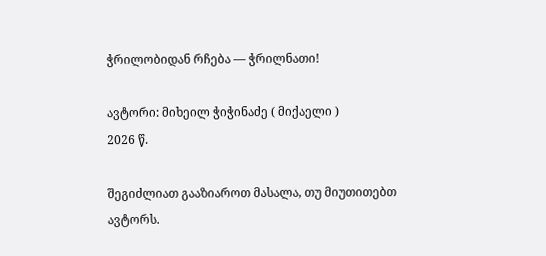ჭრილობიდან რჩება — ჭრილნათი!

ავტორი: მიხეილ ჭიჭინაძე ( მიქაელი )
2026 წ.

შეგიძლიათ გააზიაროთ მასალა, თუ მიუთითებთ ავტორს.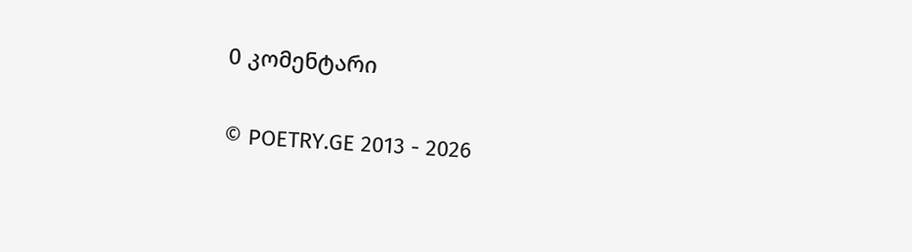0 კომენტარი

© POETRY.GE 2013 - 2026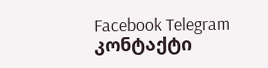Facebook Telegram კონტაქტი